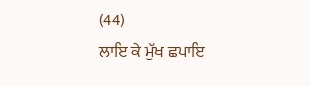(44)
ਲਾਇ ਕੇ ਮੁੱਖ ਛਪਾਇ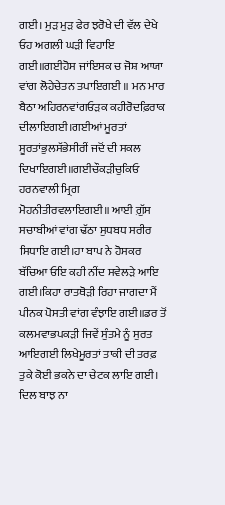ਗਈ। ਮੁੜ ਮੁੜ ਫੇਰ ਝਰੋਖੇ ਦੀ ਵੱਲ ਦੇਖੇ ਓਹ ਅਗਲੀ ਘੜੀ ਵਿਹਾਇ ਗਈ॥ਗਈਹੋਸ ਜਾਂਇਸਕ ਚ ਜੋਸ਼ ਆਯਾ ਵਾਂਗ ਲੋਹੇਚੇਤਨ ਤਪਾਇਗਈ ॥ ਮਨ ਮਾਰ ਬੈਠਾ ਅਹਿਰਨਵਾਂਗਓੜਕ ਕਹੀਰੋਦਫ਼ਿਰਾਕ ਦੀਲਾਇਗਈ।ਗਈਆਂ ਮੂਰਤਾਂ ਸੂਰਤਾਂਭੁਲਸੱਭੇਸੀਰੀਂ ਜਦੋਂ ਦੀ ਸਕਲ ਦਿਖਾਇਗਈ॥ਗਈਚੌਕੜੀਚੁਕਿਓ ਹਰਨਵਾਲੀ ਮ੍ਰਿਗ ਮੋਹਨੀਤੀਰਵਲਾਇਗਈ॥ ਆਈ ਗ਼ੁੱਸ ਸਚਾਬੀਆਂ ਵਾਂਗ ਢੱਠਾ ਸੁਧਬਧ ਸਰੀਰ ਸਿਧਾਇ ਗਈ।ਹਾ ਬਾਪ ਨੇ ਹੋਸਕਰ ਬੱਚਿਆ ਓਇ ਕਹੀ ਨੀਂਦ ਸਵੇਲੜੇ ਆਇ ਗਈ।ਕਿਹਾ ਰਾਤਥੋੜੀ ਰਿਹਾ ਜਾਗਦਾ ਮੈਂ ਪੀਨਕ ਪੋਸਤੀ ਵਾਂਗ ਵੰਝਾਇ ਗਈ॥ਡਰ ਤੋਂ ਕਲਮਵਾਭਪਕੜੀ ਜਿਵੇਂ ਸੁੰਤਮੇ ਨੂੰ ਸੁਰਤ ਆਇਗਈ ਲਿਖੇਮੂਰਤਾਂ ਤਾਕੀ ਦੀ ਤਰਫ਼ ਤੁਕੇ ਕੋਈ ਭਕਨੇ ਦਾ ਚੇਟਕ ਲਾਇ ਗਈ। ਦਿਲ ਬਾਝ ਨਾ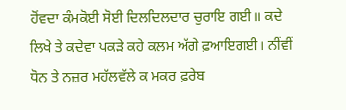ਹੋਂਵਦਾ ਕੰਮਕੋਈ ਸੋਈ ਦਿਲਦਿਲਦਾਰ ਚੁਰਾਇ ਗਈ॥ ਕਦੇ ਲਿਖੇ ਤੇ ਕਦੇਵਾ ਪਕੜੇ ਕਹੇ ਕਲਮ ਅੱਗੇ ਫ਼ਆਇਗਈ। ਨੀਂਵੀਂ ਧੋਨ ਤੇ ਨਜ਼ਰ ਮਹੱਲਵੱਲੇ ਕ ਮਕਰ ਫ਼ਰੇਬ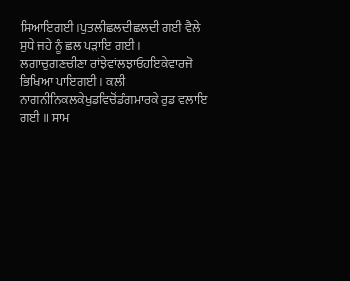ਸਿਆਇਗਈ।ਪੁਤਲੀਛਲਦੀਛਲਦੀ ਗਈ ਵੈਲੇ ਸੁਧੇ ਜਹੇ ਨੂੰ ਛਲ ਪੜਾਇ ਗਈ। ਲਗਾਚੁਗਣਚੀਣਾ ਰਾਂਝੇਵਾਂਲਝਾਓਹਇਕੇਵਾਰਜੋ ਭਿਖਿਆ ਪਾਇਗਈ। ਕਲੀ ਨਾਗਨੀਨਿਕਲਕੇਖੁਡਵਿਚੋਂਡੰਗਮਾਰਕੇ ਰੁਡ ਵਲਾਇ ਗਈ ॥ ਸਾਮ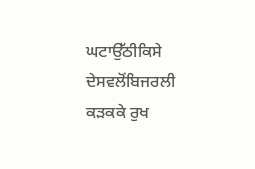ਘਟਾਉੱਠੀਕਿਸੇ ਦੇਸਵਲੋਂਬਿਜਰਲੀ ਕੜਕਕੇ ਰੁਖ